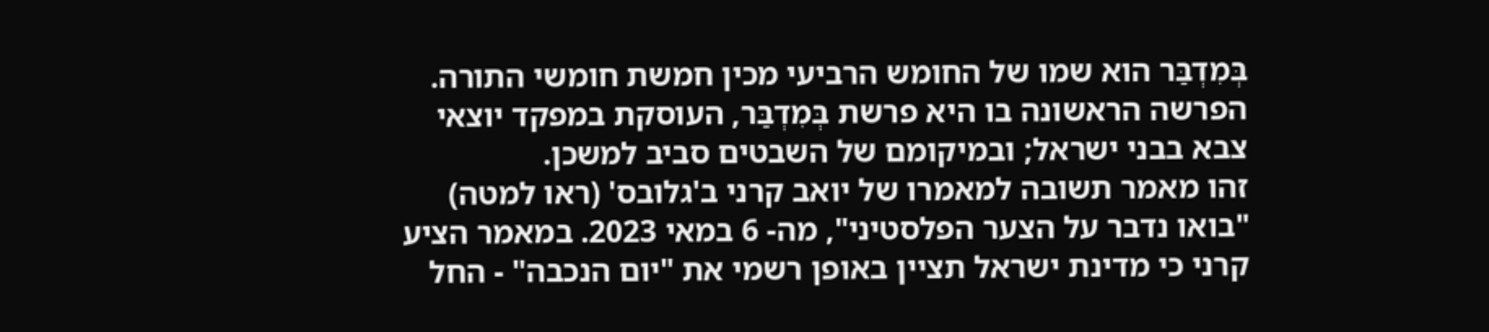בְּמִדְבַּר הוא שמו של החומש הרביעי מכין חמשת חומשי התורה. הפרשה הראשונה בו היא פרשת בְּמִדְבַּר, העוסקת במפקד יוצאי צבא בבני ישראל; ובמיקומם של השבטים סביב למשכן.
זהו מאמר תשובה למאמרו של יואב קרני ב'גלובס' (ראו למטה) "בואו נדבר על הצער הפלסטיני", מה- 6 במאי 2023. במאמר הציע קרני כי מדינת ישראל תציין באופן רשמי את "יום הנכבה" - החל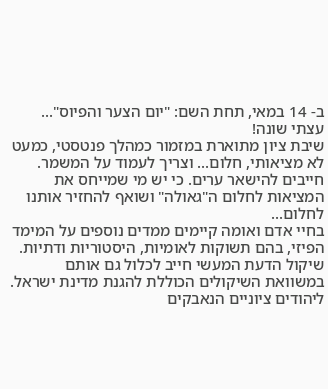ב- 14 במאי, תחת השם: "יום הצער והפיוס"... עצתי שונה!
שיבת ציון מתוארת במזמור כמהלך פנטסטי, כמעט לא מציאותי, חלום... וצריך לעמוד על המשמר. חייבים להישאר ערים. כי יש מי שמייחס את המציאות לחלום ה"גאולה" ושואף להחזיר אותנו לחלום...
בחיי אדם ואומה קיימים ממדים נוספים על המימד הפיזי, בהם תשוקות לאומיות, היסטוריות ודתיות. שיקול הדעת המעשי חייב לכלול גם אותם במשוואת השיקולים הכוללת להגנת מדינת ישראל. ליהודים ציוניים הנאבקים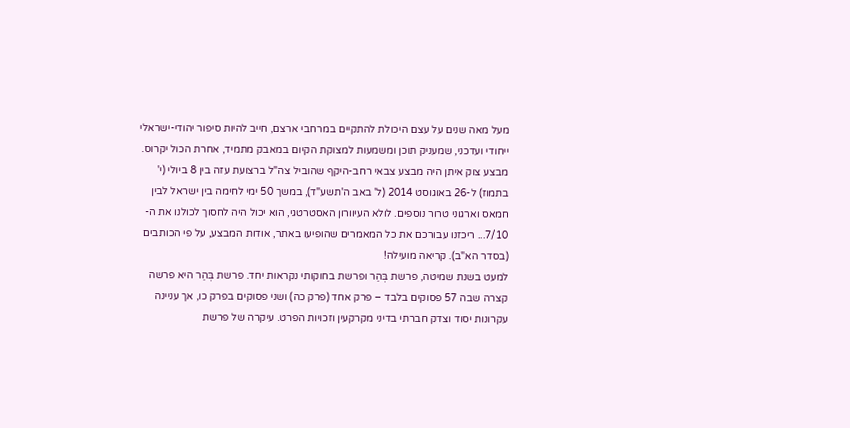מעל מאה שנים על עצם היכולת להתקיים במרחבי ארצם, חייב להיות סיפור יהודי-ישראלי ייחודי ועדכני, שמעניק תוכן ומשמעות למצוקת הקיום במאבק מתמיד, אחרת הכול יקרוס.
מבצע צוק איתן היה מבצע צבאי רחב-היקף שהוביל צה"ל ברצועת עזה בין 8 ביולי (י' בתמוז) ל-26 באוגוסט 2014 (ל' באב ה'תשע"ד), במשך 50 ימי לחימה בין ישראל לבין חמאס וארגוני טרור נוספים. לולא העיוורון האסטרטגי, הוא יכול היה לחסוך לכולנו את ה- 7/10... ריכזנו עבורכם את כל המאמרים שהופיעו באתר, אודות המבצע, על פי הכותבים (בסדר הא"ב). קריאה מועילה!
למעט בשנת שמיטה, פרשת בְּהַר ופרשת בחוקותי נקראות יחד. פרשת בְּהַר היא פרשה קצרה שבה 57 פסוקים בלבד – פרק אחד (פרק כה) ושני פסוקים בפרק כו, אך עניינה עקרונות יסוד וצדק חברתי בדיני מקרקעין וזכויות הפרט. עיקרה של פרשת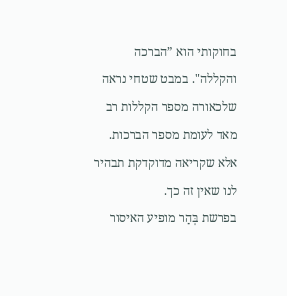בחוקותי הוא ”הברכה והקללה". במבט שטחי נראה שלכאורה מספר הקללות רב מאד לעומת מספר הברכות. אלא שקריאה מדוקדקת תבהיר לנו שאין זה כך.
בפרשת בְּהַר מופיע האיסור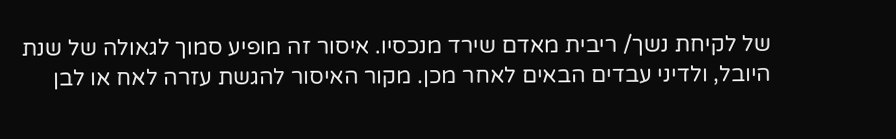של לקיחת נשך/ ריבית מאדם שירד מנכסיו. איסור זה מופיע סמוך לגאולה של שנת היובל, ולדיני עבדים הבאים לאחר מכן. מקור האיסור להגשת עזרה לאח או לבן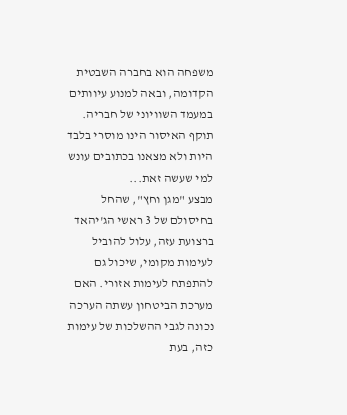משפחה הוא בחברה השבטית הקדומה, ובאה למנוע עיוותים במעמד השוויוני של חבריה. תוקף האיסור הינו מוסרי בלבד היות ולא מצאנו בכתובים עונש למי שעשה זאת...
מבצע "מגן וחץ", שהחל בחיסולם של 3 ראשי הג'יהאד ברצועת עזה, עלול להוביל לעימות מקומי, שיכול גם להתפתח לעימות אזורי. האם מערכת הביטחון עשתה הערכה נכונה לגבי ההשלכות של עימות כזה, בעת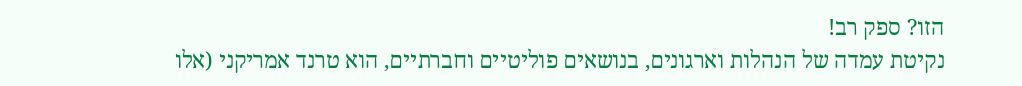הזו? ספק רב!
נקיטת עמדה של הנהלות וארגונים, בנושאים פוליטיים וחברתיים, הוא טרנד אמריקני (אלו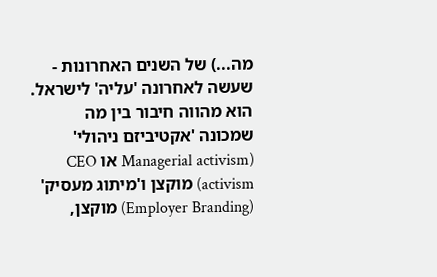מה...) של השנים האחרונות - שעשה לאחרונה 'עליה' לישראל. הוא מהווה חיבור בין מה שמכונה 'אקטיביזם ניהולי' (Managerial activism או CEO activism) מוקצן ו'מיתוג מעסיק' (Employer Branding) מוקצן,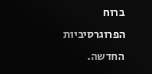ברוח הפרוגרסיביות החדשה.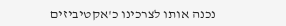נכנה אותו לצרכינו כ'אקטיביזים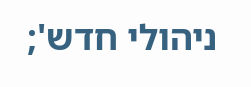ניהולי חדש';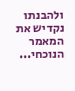ולהבנתו נקדיש את המאמר הנוכחי...